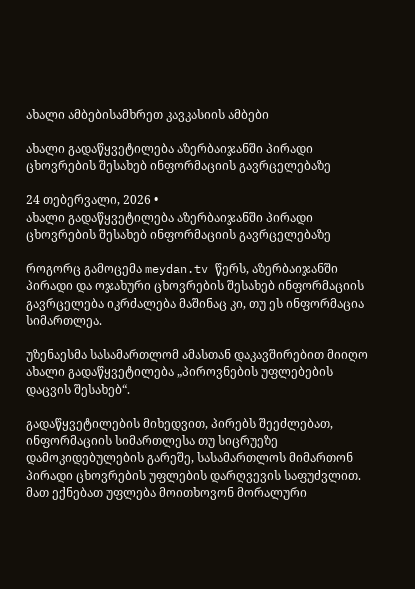ახალი ამბებისამხრეთ კავკასიის ამბები

ახალი გადაწყვეტილება აზერბაიჯანში პირადი ცხოვრების შესახებ ინფორმაციის გავრცელებაზე

24 თებერვალი, 2026 •
ახალი გადაწყვეტილება აზერბაიჯანში პირადი ცხოვრების შესახებ ინფორმაციის გავრცელებაზე

როგორც გამოცემა meydan.tv წერს, აზერბაიჯანში პირადი და ოჯახური ცხოვრების შესახებ ინფორმაციის გავრცელება იკრძალება მაშინაც კი, თუ ეს ინფორმაცია სიმართლეა.

უზენაესმა სასამართლომ ამასთან დაკავშირებით მიიღო ახალი გადაწყვეტილება „პიროვნების უფლებების დაცვის შესახებ“.

გადაწყვეტილების მიხედვით, პირებს შეეძლებათ, ინფორმაციის სიმართლესა თუ სიცრუეზე დამოკიდებულების გარეშე, სასამართლოს მიმართონ პირადი ცხოვრების უფლების დარღვევის საფუძვლით. მათ ექნებათ უფლება მოითხოვონ მორალური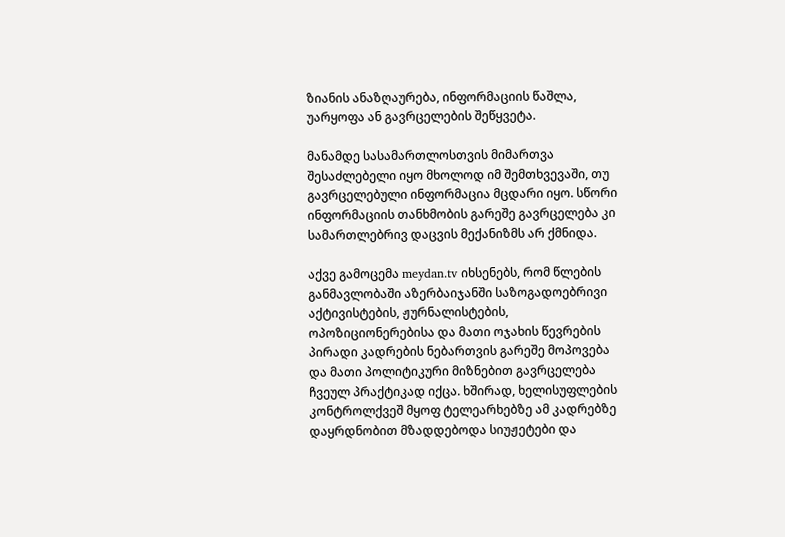ზიანის ანაზღაურება, ინფორმაციის წაშლა, უარყოფა ან გავრცელების შეწყვეტა.

მანამდე სასამართლოსთვის მიმართვა შესაძლებელი იყო მხოლოდ იმ შემთხვევაში, თუ გავრცელებული ინფორმაცია მცდარი იყო. სწორი ინფორმაციის თანხმობის გარეშე გავრცელება კი სამართლებრივ დაცვის მექანიზმს არ ქმნიდა.

აქვე გამოცემა meydan.tv იხსენებს, რომ წლების განმავლობაში აზერბაიჯანში საზოგადოებრივი აქტივისტების, ჟურნალისტების, ოპოზიციონერებისა და მათი ოჯახის წევრების პირადი კადრების ნებართვის გარეშე მოპოვება და მათი პოლიტიკური მიზნებით გავრცელება ჩვეულ პრაქტიკად იქცა. ხშირად, ხელისუფლების კონტროლქვეშ მყოფ ტელეარხებზე ამ კადრებზე დაყრდნობით მზადდებოდა სიუჟეტები და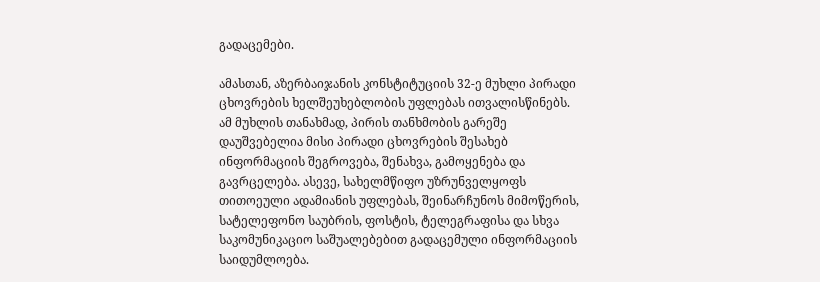გადაცემები.

ამასთან, აზერბაიჯანის კონსტიტუციის 32-ე მუხლი პირადი ცხოვრების ხელშეუხებლობის უფლებას ითვალისწინებს. ამ მუხლის თანახმად, პირის თანხმობის გარეშე დაუშვებელია მისი პირადი ცხოვრების შესახებ ინფორმაციის შეგროვება, შენახვა, გამოყენება და გავრცელება. ასევე, სახელმწიფო უზრუნველყოფს თითოეული ადამიანის უფლებას, შეინარჩუნოს მიმოწერის, სატელეფონო საუბრის, ფოსტის, ტელეგრაფისა და სხვა საკომუნიკაციო საშუალებებით გადაცემული ინფორმაციის საიდუმლოება.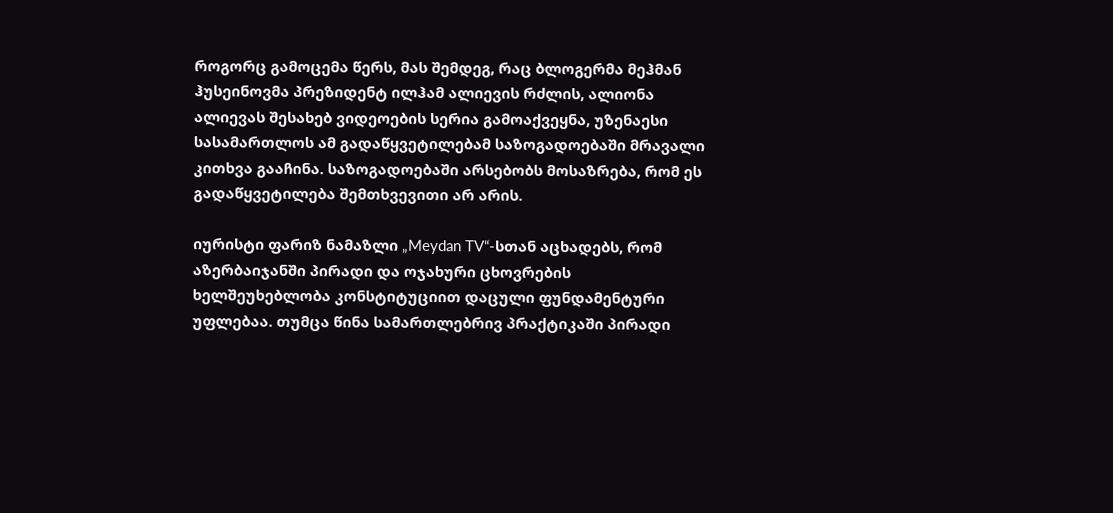როგორც გამოცემა წერს, მას შემდეგ, რაც ბლოგერმა მეჰმან ჰუსეინოვმა პრეზიდენტ ილჰამ ალიევის რძლის, ალიონა ალიევას შესახებ ვიდეოების სერია გამოაქვეყნა, უზენაესი სასამართლოს ამ გადაწყვეტილებამ საზოგადოებაში მრავალი კითხვა გააჩინა. საზოგადოებაში არსებობს მოსაზრება, რომ ეს გადაწყვეტილება შემთხვევითი არ არის.

იურისტი ფარიზ ნამაზლი „Meydan TV“-სთან აცხადებს, რომ აზერბაიჯანში პირადი და ოჯახური ცხოვრების ხელშეუხებლობა კონსტიტუციით დაცული ფუნდამენტური უფლებაა. თუმცა წინა სამართლებრივ პრაქტიკაში პირადი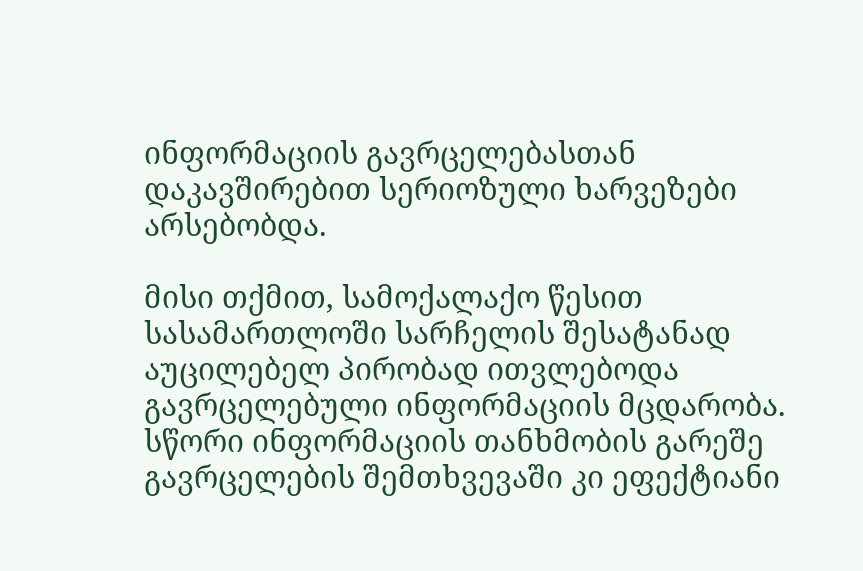ინფორმაციის გავრცელებასთან დაკავშირებით სერიოზული ხარვეზები არსებობდა.

მისი თქმით, სამოქალაქო წესით სასამართლოში სარჩელის შესატანად აუცილებელ პირობად ითვლებოდა გავრცელებული ინფორმაციის მცდარობა. სწორი ინფორმაციის თანხმობის გარეშე გავრცელების შემთხვევაში კი ეფექტიანი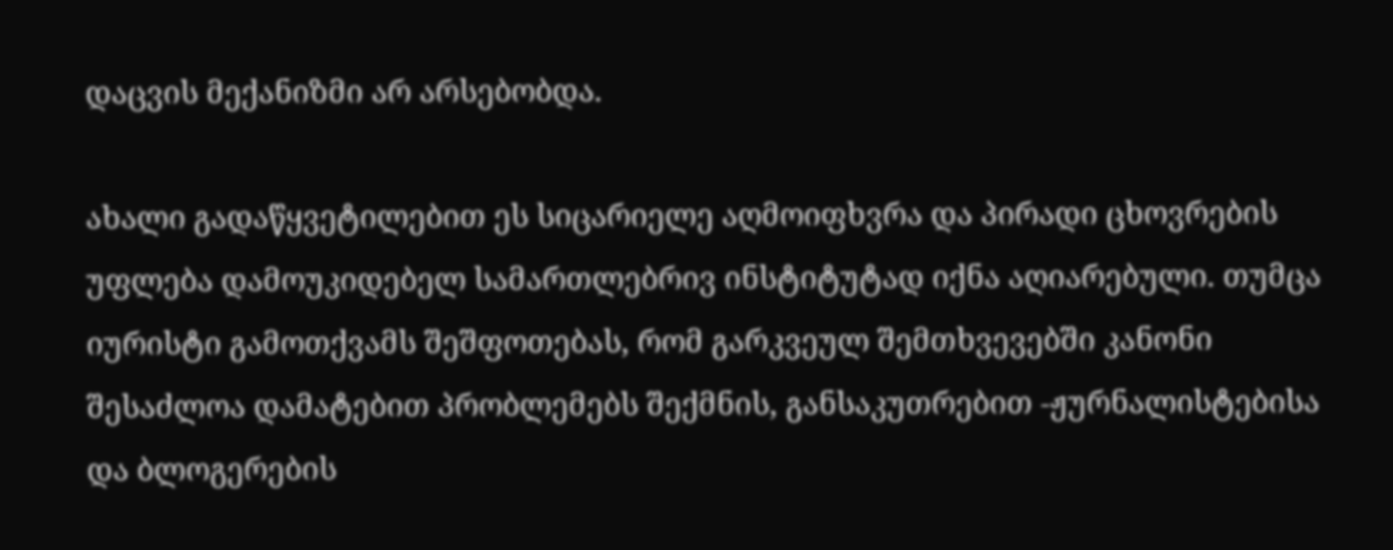დაცვის მექანიზმი არ არსებობდა.

ახალი გადაწყვეტილებით ეს სიცარიელე აღმოიფხვრა და პირადი ცხოვრების უფლება დამოუკიდებელ სამართლებრივ ინსტიტუტად იქნა აღიარებული. თუმცა იურისტი გამოთქვამს შეშფოთებას, რომ გარკვეულ შემთხვევებში კანონი შესაძლოა დამატებით პრობლემებს შექმნის, განსაკუთრებით -ჟურნალისტებისა და ბლოგერების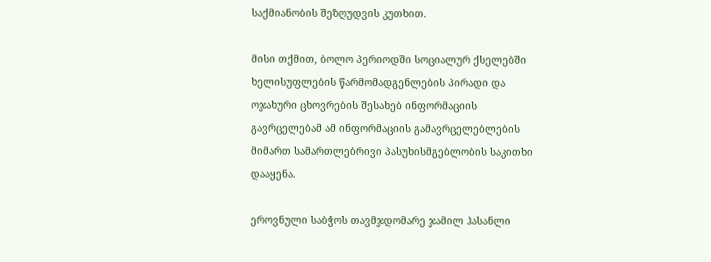საქმიანობის შეზღუდვის კუთხით.

მისი თქმით, ბოლო პერიოდში სოციალურ ქსელებში ხელისუფლების წარმომადგენლების პირადი და ოჯახური ცხოვრების შესახებ ინფორმაციის გავრცელებამ ამ ინფორმაციის გამავრცელებლების მიმართ სამართლებრივი პასუხისმგებლობის საკითხი დააყენა.

ეროვნული საბჭოს თავმჯდომარე ჯამილ ჰასანლი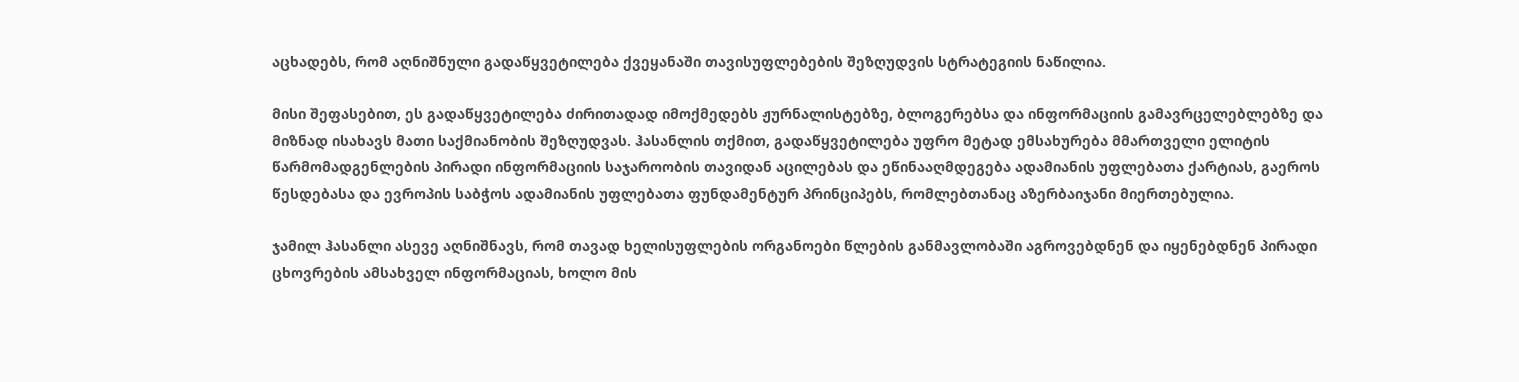აცხადებს, რომ აღნიშნული გადაწყვეტილება ქვეყანაში თავისუფლებების შეზღუდვის სტრატეგიის ნაწილია.

მისი შეფასებით, ეს გადაწყვეტილება ძირითადად იმოქმედებს ჟურნალისტებზე, ბლოგერებსა და ინფორმაციის გამავრცელებლებზე და მიზნად ისახავს მათი საქმიანობის შეზღუდვას. ჰასანლის თქმით, გადაწყვეტილება უფრო მეტად ემსახურება მმართველი ელიტის წარმომადგენლების პირადი ინფორმაციის საჯაროობის თავიდან აცილებას და ეწინააღმდეგება ადამიანის უფლებათა ქარტიას, გაეროს წესდებასა და ევროპის საბჭოს ადამიანის უფლებათა ფუნდამენტურ პრინციპებს, რომლებთანაც აზერბაიჯანი მიერთებულია.

ჯამილ ჰასანლი ასევე აღნიშნავს, რომ თავად ხელისუფლების ორგანოები წლების განმავლობაში აგროვებდნენ და იყენებდნენ პირადი ცხოვრების ამსახველ ინფორმაციას, ხოლო მის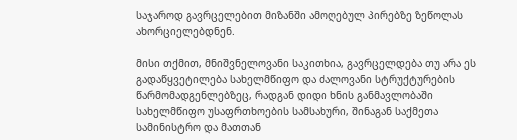საჯაროდ გავრცელებით მიზანში ამოღებულ პირებზე ზეწოლას ახორციელებდნენ.

მისი თქმით, მნიშვნელოვანი საკითხია, გავრცელდება თუ არა ეს გადაწყვეტილება სახელმწიფო და ძალოვანი სტრუქტურების წარმომადგენლებზეც, რადგან დიდი ხნის განმავლობაში სახელმწიფო უსაფრთხოების სამსახური, შინაგან საქმეთა სამინისტრო და მათთან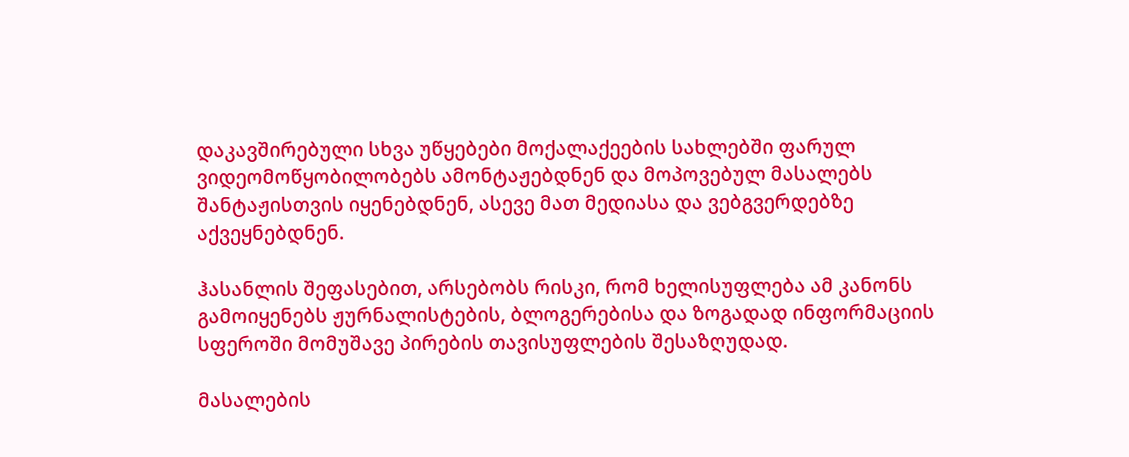დაკავშირებული სხვა უწყებები მოქალაქეების სახლებში ფარულ ვიდეომოწყობილობებს ამონტაჟებდნენ და მოპოვებულ მასალებს შანტაჟისთვის იყენებდნენ, ასევე მათ მედიასა და ვებგვერდებზე აქვეყნებდნენ.

ჰასანლის შეფასებით, არსებობს რისკი, რომ ხელისუფლება ამ კანონს გამოიყენებს ჟურნალისტების, ბლოგერებისა და ზოგადად ინფორმაციის სფეროში მომუშავე პირების თავისუფლების შესაზღუდად.

მასალების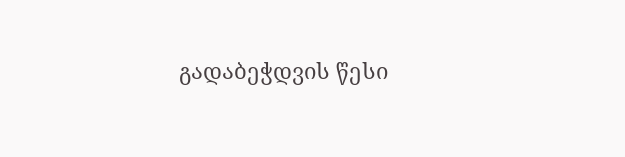გადაბეჭდვის წესი